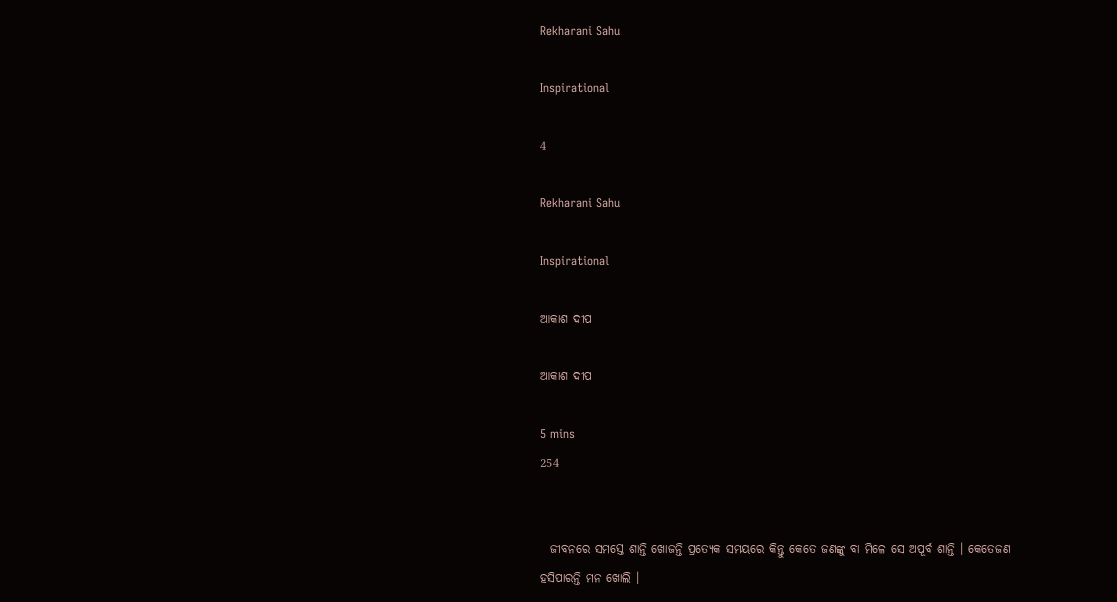Rekharani Sahu

Inspirational

4

Rekharani Sahu

Inspirational

ଆକାଶ ଦୀପ

ଆକାଶ ଦୀପ

5 mins
254


  ଜୀବନରେ ସମସ୍ତେ ଶାନ୍ତି ଖୋଜନ୍ତି ପ୍ରତ୍ୟେକ ସମୟରେ କିନ୍ତୁ କେତେ ଜଣଙ୍କୁ ବା ମିଳେ ସେ ଅପୂର୍ବ ଶାନ୍ତି । କେତେଜଣ ହସିପାରନ୍ତି ମନ ଖୋଲି ।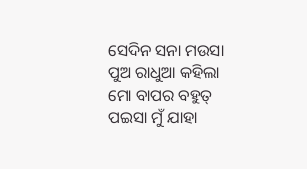ସେଦିନ ସନା ମଉସା ପୁଅ ରାଧୁଆ କହିଲା ମୋ ବାପର ବହୁତ୍ ପଇସା ମୁଁ ଯାହା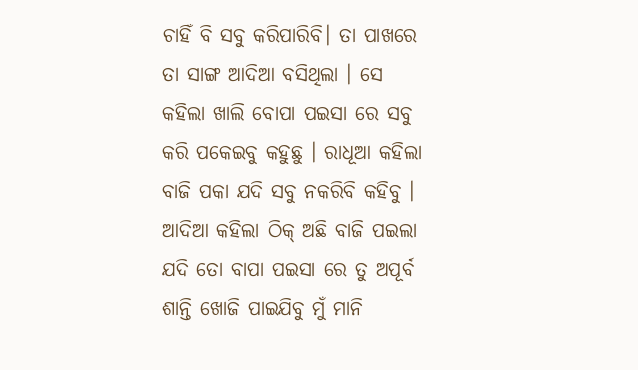ଚାହିଁ ବି ସବୁ କରିପାରିବି। ତା ପାଖରେ ତା ସାଙ୍ଗ ଆଦିଆ ବସିଥିଲା । ସେ କହିଲା ଖାଲି ବୋପା ପଇସା ରେ ସବୁ କରି ପକେଇବୁ କହୁଛୁ । ରାଧୂଆ କହିଲା ବାଜି ପକା ଯଦି ସବୁ ନକରିବି କହିବୁ । ଆଦିଆ କହିଲା ଠିକ୍ ଅଛି ବାଜି ପଇଲା ଯଦି ତୋ ବାପା ପଇସା ରେ ତୁ ଅପୂର୍ବ ଶାନ୍ତି ଖୋଜି ପାଇଯିବୁ ମୁଁ ମାନି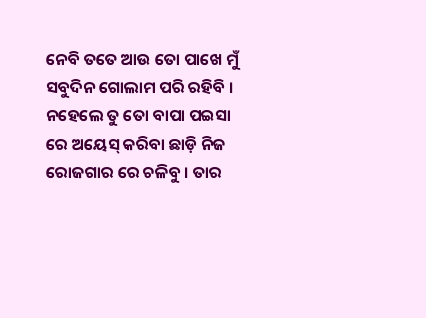ନେବି ତତେ ଆଉ ତୋ ପାଖେ ମୁଁ ସବୁଦିନ ଗୋଲାମ ପରି ରହିବି । ନହେଲେ ତୁ ତୋ ବାପା ପଇସା ରେ ଅୟେସ୍ କରିବା ଛାଡ଼ି ନିଜ ରୋଜଗାର ରେ ଚଳିବୁ । ତାର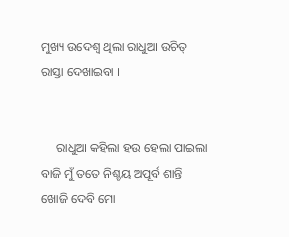ମୁଖ୍ୟ ଉଦେଶ୍ଵ ଥିଲା ରାଧୁଆ ଉଚିତ୍ ରାସ୍ତା ଦେଖାଇବା ।


     ରାଧୁଆ କହିଲା ହଉ ହେଲା ପାଇଲା ବାଜି ମୁଁ ତତେ ନିଶ୍ଚୟ ଅପୂର୍ବ ଶାନ୍ତି ଖୋଜି ଦେବି ମୋ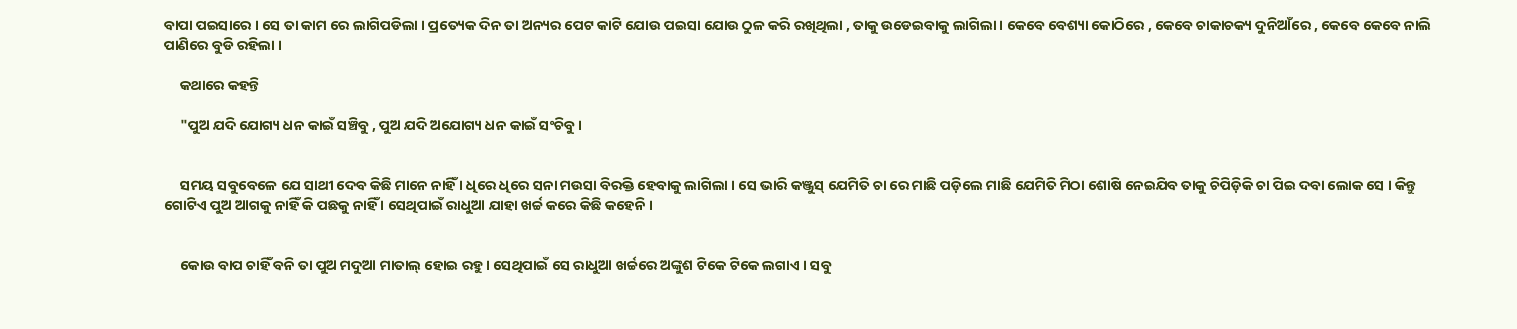ବାପା ପଇସାରେ । ସେ ତା କାମ ରେ ଲାଗିପଡିଲା । ପ୍ରତ୍ୟେକ ଦିନ ତା ଅନ୍ୟର ପେଟ କାଟି ଯୋଉ ପଇସା ଯୋଉ ଠୁଳ କରି ରଖିଥିଲା , ତାକୁ ଉଡେଇବାକୁ ଲାଗିଲା । କେବେ ବେଶ୍ୟା କୋଠିରେ , କେବେ ଚାକାଚକ୍ୟ ଦୁନିଆଁରେ , କେବେ କେବେ ନାଲି ପାଣିରେ ବୁଡି ରହିଲା ।

     କଥାରେ କହନ୍ତି

     "ପୁଅ ଯଦି ଯୋଗ୍ୟ ଧନ କାଇଁ ସଞ୍ଚିବୁ , ପୁଅ ଯଦି ଅଯୋଗ୍ୟ ଧନ କାଇଁ ସଂଚିବୁ ।


     ସମୟ ସବୁବେଳେ ଯେ ସାଥୀ ଦେବ କିଛି ମାନେ ନାହିଁ । ଧିରେ ଧିରେ ସନା ମଉସା ବିରକ୍ତି ହେବାକୁ ଲାଗିଲା । ସେ ଭାରି କଞ୍ଜୁସ୍ ଯେମିତି ଚା ରେ ମାଛି ପଡ଼ିଲେ ମାଛି ଯେମିତି ମିଠା ଶୋଷି ନେଇଯିବ ତାକୁ ଚିପିଡ଼ିକି ଚା ପିଇ ଦବା ଲୋକ ସେ । କିନ୍ତୁ ଗୋଟିଏ ପୁଅ ଆଗକୁ ନାହିଁ କି ପଛକୁ ନାହିଁ । ସେଥିପାଇଁ ରାଧୁଆ ଯାହା ଖର୍ଚ୍ଚ କରେ କିଛି କହେନି ।


     କୋଉ ବାପ ଚାହିଁ ବନି ତା ପୁଅ ମଦୁଆ ମାତାଲ୍ ହୋଇ ରହୁ । ସେଥିପାଇଁ ସେ ରାଧୁଆ ଖର୍ଚ୍ଚରେ ଅଙ୍କୁଶ ଟିକେ ଟିକେ ଲଗାଏ । ସବୁ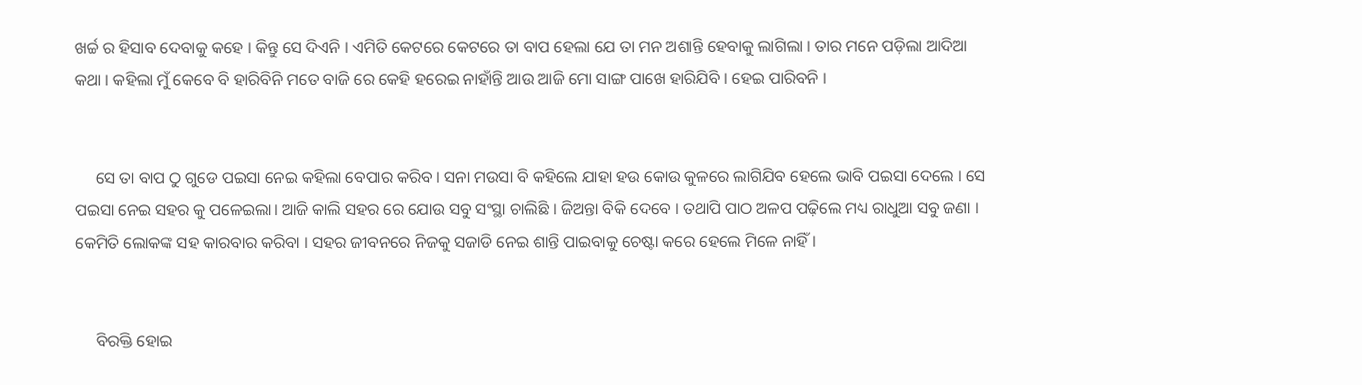ଖର୍ଚ୍ଚ ର ହିସାବ ଦେବାକୁ କହେ । କିନ୍ତୁ ସେ ଦିଏନି । ଏମିତି କେଟରେ କେଟରେ ତା ବାପ ହେଲା ଯେ ତା ମନ ଅଶାନ୍ତି ହେବାକୁ ଲାଗିଲା । ତାର ମନେ ପଡ଼ିଲା ଆଦିଆ କଥା । କହିଲା ମୁଁ କେବେ ବି ହାରିବିନି ମତେ ବାଜି ରେ କେହି ହରେଇ ନାହାଁନ୍ତି ଆଉ ଆଜି ମୋ ସାଙ୍ଗ ପାଖେ ହାରିଯିବି । ହେଇ ପାରିବନି ।


     ସେ ତା ବାପ ଠୁ ଗୁଡେ ପଇସା ନେଇ କହିଲା ବେପାର କରିବ । ସନା ମଉସା ବି କହିଲେ ଯାହା ହଉ କୋଉ କୁଳରେ ଲାଗିଯିବ ହେଲେ ଭାବି ପଇସା ଦେଲେ । ସେ ପଇସା ନେଇ ସହର କୁ ପଳେଇଲା। ଆଜି କାଲି ସହର ରେ ଯୋଉ ସବୁ ସଂସ୍ଥା ଚାଲିଛି । ଜିଅନ୍ତା ବିକି ଦେବେ । ତଥାପି ପାଠ ଅଳପ ପଢ଼ିଲେ ମଧ୍ୟ ରାଧୁଆ ସବୁ ଜଣା । କେମିତି ଲୋକଙ୍କ ସହ କାରବାର କରିବା । ସହର ଜୀବନରେ ନିଜକୁ ସଜାଡି ନେଇ ଶାନ୍ତି ପାଇବାକୁ ଚେଷ୍ଟା କରେ ହେଲେ ମିଳେ ନାହିଁ ।


     ବିରକ୍ତି ହୋଇ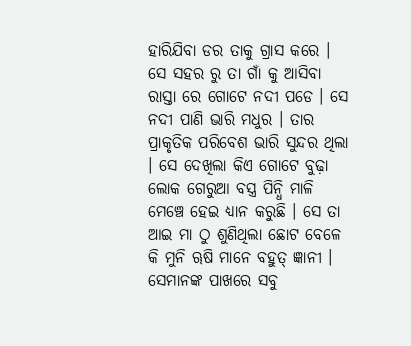ହାରିଯିବା ଡର ତାକୁ ଗ୍ରାସ କରେ । ସେ ସହର ରୁ ତା ଗାଁ କୁ ଆସିବା ରାସ୍ତା ରେ ଗୋଟେ ନଦୀ ପଡେ । ସେ ନଦୀ ପାଣି ଭାରି ମଧୁର । ତାର ପ୍ରାକୃତିକ ପରିବେଶ ଭାରି ସୁନ୍ଦର ଥିଲା । ସେ ଦେଖିଲା କିଏ ଗୋଟେ ବୁଢ଼ା ଲୋକ ଗେରୁଆ ବସ୍ତ୍ର ପିନ୍ଧି ମାଳି ମେଞ୍ଚେ ହେଇ ଧ୍ୟାନ କରୁଛି । ସେ ତା ଆଇ ମା ଠୁ ଶୁଣିଥିଲା ଛୋଟ ବେଳେ କି ମୁନି ୠଷି ମାନେ ବହୁତ୍ ଜ୍ଞାନୀ । ସେମାନଙ୍କ ପାଖରେ ସବୁ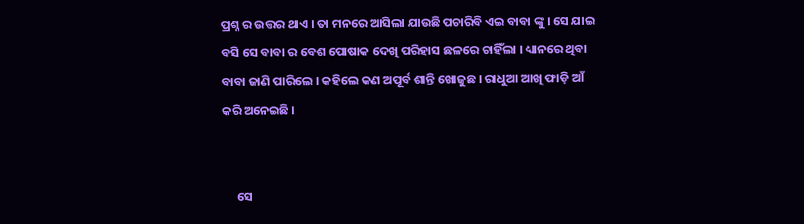ପ୍ରଶ୍ନ ର ଉତ୍ତର ଥାଏ । ତା ମନରେ ଆସିଲା ଯାଉଛି ପଚାରିବି ଏଇ ବାବା ଙ୍କୁ । ସେ ଯାଇ ବସି ସେ ବାବା ର ବେଶ ପୋଷାକ ଦେଖି ପରିହାସ ଛଳରେ ଚାହିଁଲା । ଧ୍ୟାନରେ ଥିବା ବାବା ଜାଣି ପାରିଲେ । କହିଲେ କଣ ଅପୂର୍ବ ଶାନ୍ତି ଖୋଜୁଛ । ରାଧୁଆ ଆଖି ଫାଡ଼ି ଆଁ କରି ଅନେଇଛି ।


     ସେ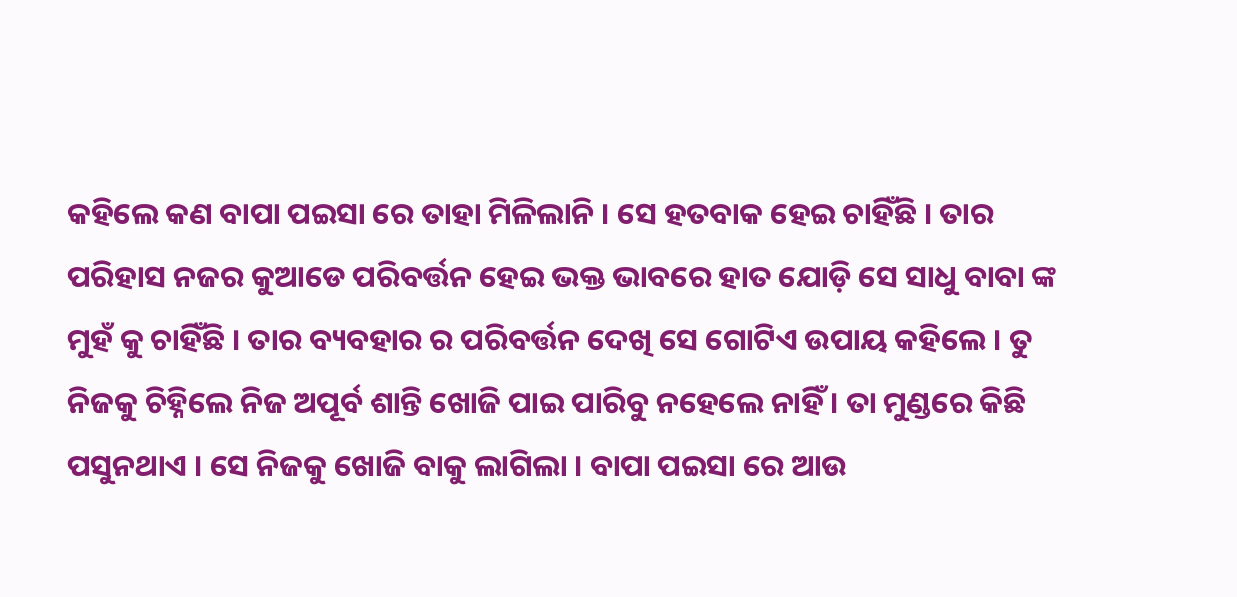କହିଲେ କଣ ବାପା ପଇସା ରେ ତାହା ମିଳିଲାନି । ସେ ହତବାକ ହେଇ ଚାହିଁଛି । ତାର ପରିହାସ ନଜର କୁଆଡେ ପରିବର୍ତ୍ତନ ହେଇ ଭକ୍ତ ଭାବରେ ହାତ ଯୋଡ଼ି ସେ ସାଧୁ ବାବା ଙ୍କ ମୁହଁ କୁ ଚାହିଁଛି । ତାର ବ୍ୟବହାର ର ପରିବର୍ତ୍ତନ ଦେଖି ସେ ଗୋଟିଏ ଉପାୟ କହିଲେ । ତୁ ନିଜକୁ ଚିହ୍ନିଲେ ନିଜ ଅପୂର୍ବ ଶାନ୍ତି ଖୋଜି ପାଇ ପାରିବୁ ନହେଲେ ନାହିଁ । ତା ମୁଣ୍ଡରେ କିଛି ପସୁନଥାଏ । ସେ ନିଜକୁ ଖୋଜି ବାକୁ ଲାଗିଲା । ବାପା ପଇସା ରେ ଆଉ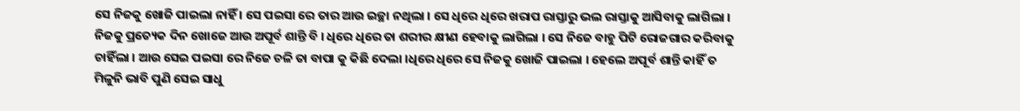ସେ ନିଜକୁ ଖୋଜି ପାଇଲା ନାହିଁ । ସେ ପଇସା ରେ ତାର ଆଉ ଇଚ୍ଛା ନଥିଲା । ସେ ଧିରେ ଧିରେ ଖରାପ ରାସ୍ତାରୁ ଭଲ ରାସ୍ତାକୁ ଆସିବାକୁ ଲାଗିଲା । ନିଜକୁ ପ୍ରତ୍ୟେକ ଦିନ ଖୋଜେ ଆଉ ଅପୂର୍ବ ଶାନ୍ତି ବି । ଧିରେ ଧିରେ ତା ଶରୀର କ୍ଷୀଣ ହେବାକୁ ଲାଗିଲା । ସେ ନିଜେ ବାହୁ ପିଟି ରୋଜଗାର କରିବାକୁ ଚାହିଁଲା । ଆଉ ସେଇ ପଇସା ରେ ନିଜେ ଚଳି ତା ବାପା କୁ କିଛି ଦେଲା ।ଧିରେ ଧିରେ ସେ ନିଜକୁ ଖୋଜି ପାଇଲା । ହେଲେ ଅପୂର୍ବ ଶାନ୍ତି କାହିଁ ତ ମିଳୁନି ଭାବି ପୁଣି ସେଇ ସାଧୁ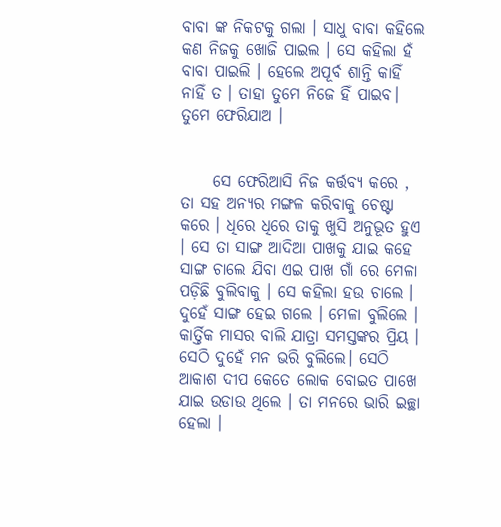ବାବା ଙ୍କ ନିକଟକୁ ଗଲା । ସାଧୁ ବାବା କହିଲେ କଣ ନିଜକୁ ଖୋଜି ପାଇଲ । ସେ କହିଲା ହଁ ବାବା ପାଇଲି । ହେଲେ ଅପୂର୍ବ ଶାନ୍ତି କାହିଁ ନାହିଁ ତ । ତାହା ତୁମେ ନିଜେ ହିଁ ପାଇବ। ତୁମେ ଫେରିଯାଅ ।


     ସେ ଫେରିଆସି ନିଜ କର୍ତ୍ତବ୍ୟ କରେ , ତା ସହ ଅନ୍ୟର ମଙ୍ଗଳ କରିବାକୁ ଚେଷ୍ଟା କରେ । ଧିରେ ଧିରେ ତାକୁ ଖୁସି ଅନୁଭୂତ ହୁଏ । ସେ ତା ସାଙ୍ଗ ଆଦିଆ ପାଖକୁ ଯାଇ କହେ ସାଙ୍ଗ ଚାଲେ ଯିବା ଏଇ ପାଖ ଗାଁ ରେ ମେଳା ପଡ଼ିଛି ବୁଲିବାକୁ । ସେ କହିଲା ହଉ ଚାଲେ । ଦୁହେଁ ସାଙ୍ଗ ହେଇ ଗଲେ । ମେଳା ବୁଲିଲେ । କାର୍ତ୍ତିକ ମାସର ବାଲି ଯାତ୍ରା ସମସ୍ତଙ୍କର ପ୍ରିୟ । ସେଠି ଦୁହେଁ ମନ ଭରି ବୁଲିଲେ। ସେଠି ଆକାଶ ଦୀପ କେତେ ଲୋକ ବୋଇତ ପାଖେ ଯାଇ ଉଡାଉ ଥିଲେ । ତା ମନରେ ଭାରି ଇଚ୍ଛା ହେଲା ।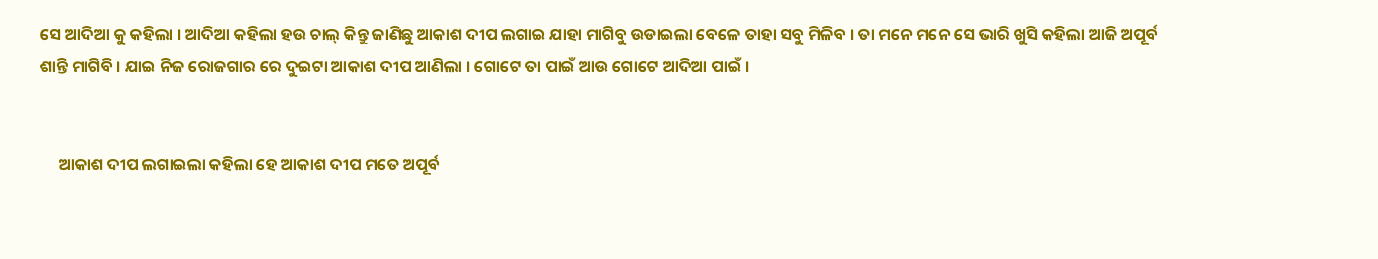ସେ ଆଦିଆ କୁ କହିଲା । ଆଦିଆ କହିଲା ହଉ ଚାଲ୍ କିନ୍ତୁ ଜାଣିଛୁ ଆକାଶ ଦୀପ ଲଗାଇ ଯାହା ମାଗିବୁ ଉଡାଇଲା ବେଳେ ତାହା ସବୁ ମିଳିବ । ତା ମନେ ମନେ ସେ ଭାରି ଖୁସି କହିଲା ଆଜି ଅପୂର୍ବ ଶାନ୍ତି ମାଗିବି । ଯାଇ ନିଜ ରୋଜଗାର ରେ ଦୁଇଟା ଆକାଶ ଦୀପ ଆଣିଲା । ଗୋଟେ ତା ପାଇଁ ଆଉ ଗୋଟେ ଆଦିଆ ପାଇଁ ।


     ଆକାଶ ଦୀପ ଲଗାଇଲା କହିଲା ହେ ଆକାଶ ଦୀପ ମତେ ଅପୂର୍ବ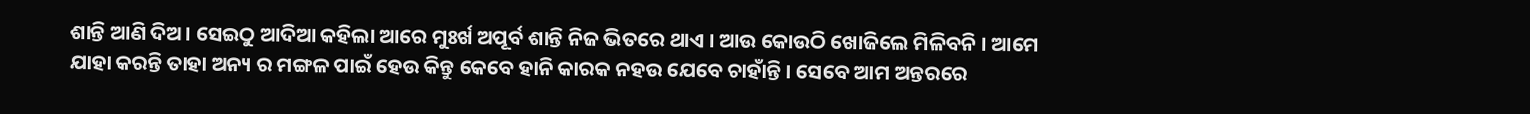ଶାନ୍ତି ଆଣି ଦିଅ। ସେଇଠୁ ଆଦିଆ କହିଲା ଆରେ ମୁଃର୍ଖ ଅପୂର୍ବ ଶାନ୍ତି ନିଜ ଭିତରେ ଥାଏ । ଆଉ କୋଉଠି ଖୋଜିଲେ ମିଳିବନି । ଆମେ ଯାହା କରନ୍ତି ତାହା ଅନ୍ୟ ର ମଙ୍ଗଳ ପାଇଁ ହେଉ କିନ୍ତୁ କେବେ ହାନି କାରକ ନହଉ ଯେବେ ଚାହାଁନ୍ତି । ସେବେ ଆମ ଅନ୍ତରରେ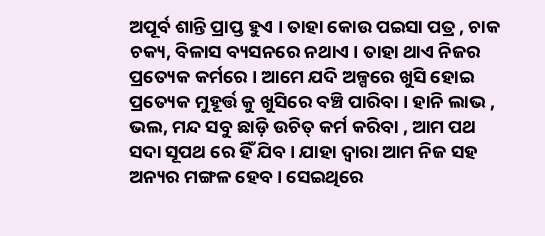ଅପୂର୍ବ ଶାନ୍ତି ପ୍ରାପ୍ତ ହୁଏ । ତାହା କୋଉ ପଇସା ପତ୍ର , ଚାକ ଚକ୍ୟ, ବିଳାସ ବ୍ୟସନରେ ନଥାଏ । ତାହା ଥାଏ ନିଜର ପ୍ରତ୍ୟେକ କର୍ମରେ । ଆମେ ଯଦି ଅଳ୍ପରେ ଖୁସି ହୋଇ ପ୍ରତ୍ୟେକ ମୁହୂର୍ତ୍ତ କୁ ଖୁସିରେ ବଞ୍ଚି ପାରିବା । ହାନି ଲାଭ , ଭଲ, ମନ୍ଦ ସବୁ ଛାଡ଼ି ଉଚିତ୍ କର୍ମ କରିବା , ଆମ ପଥ ସଦା ସୂପଥ ରେ ହିଁ ଯିବ । ଯାହା ଦ୍ଵାରା ଆମ ନିଜ ସହ ଅନ୍ୟର ମଙ୍ଗଳ ହେବ । ସେଇଥିରେ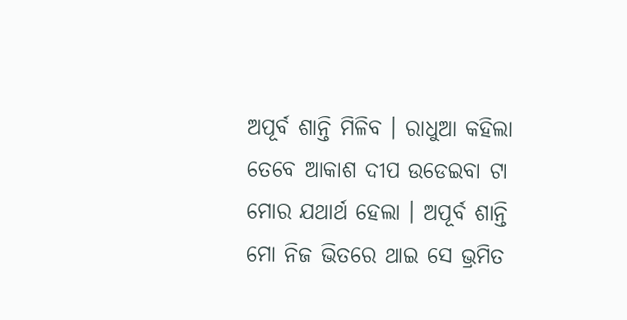ଅପୂର୍ବ ଶାନ୍ତି ମିଳିବ । ରାଧୁଆ କହିଲା ତେବେ ଆକାଶ ଦୀପ ଉଡେଇବା ଟା ମୋର ଯଥାର୍ଥ ହେଲା । ଅପୂର୍ବ ଶାନ୍ତି ମୋ ନିଜ ଭିତରେ ଥାଇ ସେ ଭ୍ରମିତ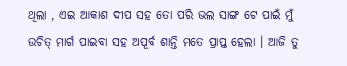ଥିଲା , ଏଇ ଆକାଶ ଦୀପ ସହ ତୋ ପରି ଭଲ ସାଙ୍ଗ ଟେ ପାଇଁ ମୁଁ ଉଚିତ୍ ମାର୍ଗ ପାଇବା ସହ ଅପୂର୍ବ ଶାନ୍ତି ମତେ ପ୍ରାପ୍ତ ହେଲା । ଆଜି ତୁ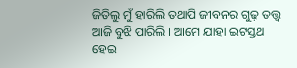ଜିତିଲୁ ମୁଁ ହାରିଲି ତଥାପି ଜୀବନର ଗୁଢ଼ ତତ୍ତ୍ଵ ଆଜି ବୁଝି ପାରିଲି । ଆମେ ଯାହା ଇଟସ୍ତଥ ହେଇ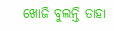ଖୋଜି ବୁଲନ୍ତି ତାହା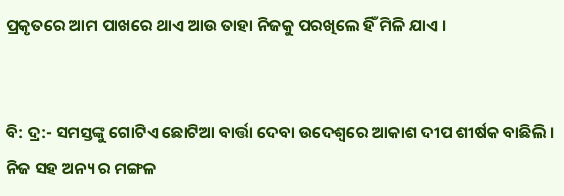ପ୍ରକୃତରେ ଆମ ପାଖରେ ଥାଏ ଆଉ ତାହା ନିଜକୁ ପରଖିଲେ ହିଁ ମିଳି ଯାଏ ।


ବି: ଦ୍ର:- ସମସ୍ତଙ୍କୁ ଗୋଟିଏ ଛୋଟିଆ ବାର୍ତ୍ତା ଦେବା ଉଦେଶ୍ୱରେ ଆକାଶ ଦୀପ ଶୀର୍ଷକ ବାଛିଲି । ନିଜ ସହ ଅନ୍ୟ ର ମଙ୍ଗଳ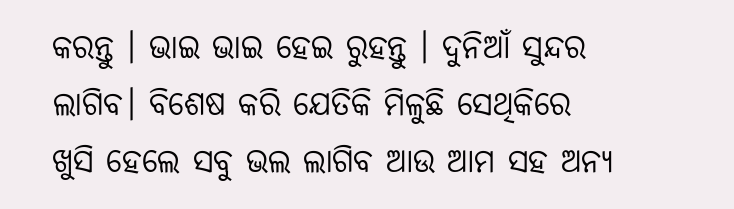କରନ୍ତୁ । ଭାଇ ଭାଇ ହେଇ ରୁହନ୍ତୁ । ଦୁନିଆଁ ସୁନ୍ଦର ଲାଗିବ। ବିଶେଷ କରି ଯେତିକି ମିଳୁଛି ସେଥିକିରେ ଖୁସି ହେଲେ ସବୁ ଭଲ ଲାଗିବ ଆଉ ଆମ ସହ ଅନ୍ୟ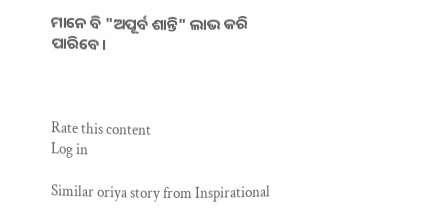ମାନେ ବି "ଅପୂର୍ବ ଶାନ୍ତି" ଲାଭ କରି ପାରିବେ।



Rate this content
Log in

Similar oriya story from Inspirational